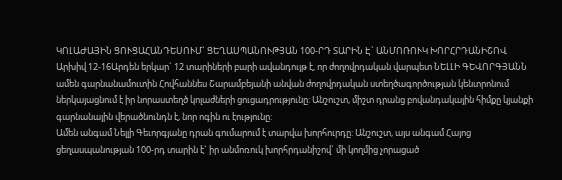ԿՈԼԱԺԱՅԻՆ ՑՈՒՑԱՀԱՆԴԵՍՈՒՄ` ՑԵՂԱՍՊԱՆՈՒԹՅԱՆ 100-ՐԴ ՏԱՐԻՆ Է` ԱՆՄՈՌՈՒԿ ԽՈՐՀՐԴԱՆԻՇՈՎ
Արխիվ 12-16Արդեն երկար` 12 տարիների բարի ավանդույթ է, որ ժողովրդական վարպետ ՆԵԼԼԻ ԳԵՎՈՐԳՅԱՆՆ ամեն գարնանամուտին Հովհաննես Շարամբեյանի անվան ժողովրդական ստեղծագործության կենտրոնում ներկայացնում է իր նորաստեղծ կոլաժների ցուցադրությունը: Անշուշտ, միշտ դրանց բովանդակային հիմքը կյանքի գարնանային վերածնունդն է, նոր ոգին ու էությունը:
Ամեն անգամ Նելլի Գեւորգյանը դրան գումարում է տարվա խորհուրդը: Անշուշտ, այս անգամ Հայոց ցեղասպանության 100-րդ տարին է` իր անմոռուկ խորհրդանիշով` մի կողմից չորացած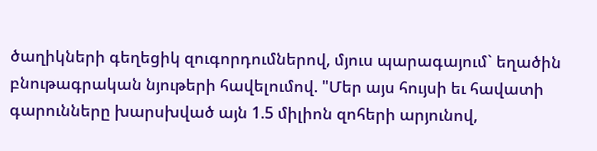ծաղիկների գեղեցիկ զուգորդումներով, մյուս պարագայում` եղածին բնութագրական նյութերի հավելումով. "Մեր այս հույսի եւ հավատի գարունները խարսխված այն 1.5 միլիոն զոհերի արյունով,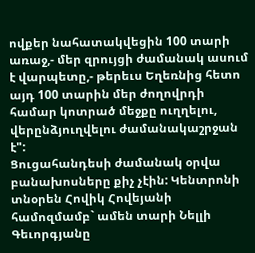ովքեր նահատակվեցին 100 տարի առաջ,- մեր զրույցի ժամանակ ասում է վարպետը,- թերեւս Եղեռնից հետո այդ 100 տարին մեր ժողովրդի համար կոտրած մեջքը ուղղելու, վերընձյուղվելու ժամանակաշրջան է":
Ցուցահանդեսի ժամանակ օրվա բանախոսները քիչ չէին: Կենտրոնի տնօրեն Հովիկ Հովեյանի համոզմամբ` ամեն տարի Նելլի Գեւորգյանը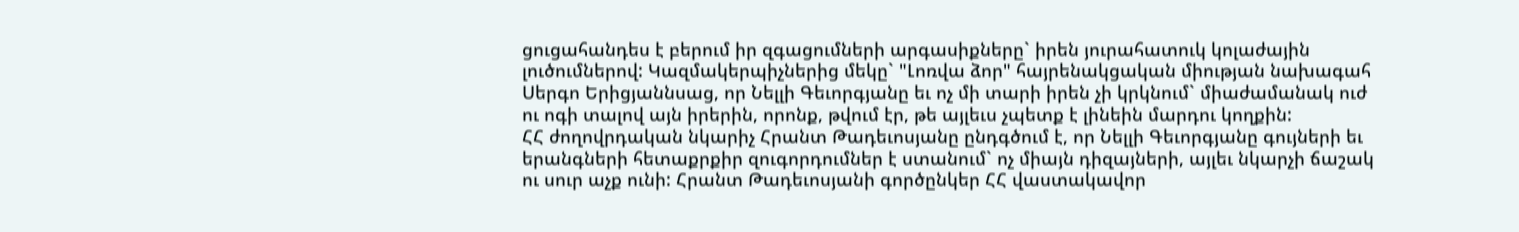ցուցահանդես է բերում իր զգացումների արգասիքները` իրեն յուրահատուկ կոլաժային լուծումներով: Կազմակերպիչներից մեկը` "Լոռվա ձոր" հայրենակցական միության նախագահ Սերգո Երիցյաննսաց, որ Նելլի Գեւորգյանը եւ ոչ մի տարի իրեն չի կրկնում` միաժամանակ ուժ ու ոգի տալով այն իրերին, որոնք, թվում էր, թե այլեւս չպետք է լինեին մարդու կողքին:
ՀՀ ժողովրդական նկարիչ Հրանտ Թադեւոսյանը ընդգծում է, որ Նելլի Գեւորգյանը գույների եւ երանգների հետաքրքիր զուգորդումներ է ստանում` ոչ միայն դիզայների, այլեւ նկարչի ճաշակ ու սուր աչք ունի: Հրանտ Թադեւոսյանի գործընկեր ՀՀ վաստակավոր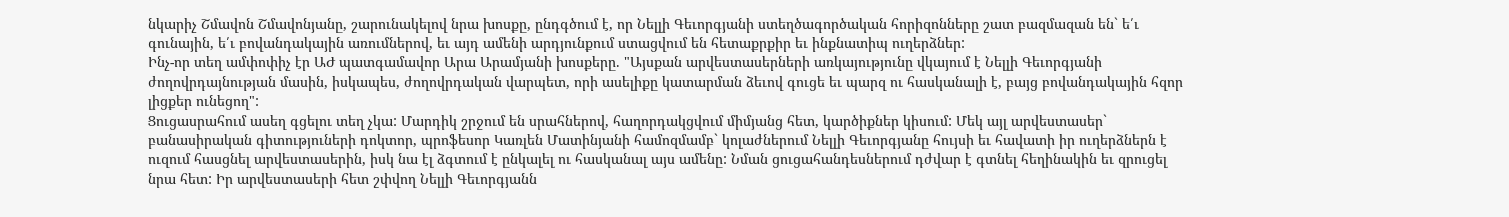նկարիչ Շմավոն Շմավոնյանը, շարունակելով նրա խոսքը, ընդգծում է, որ Նելլի Գեւորգյանի ստեղծագործական հորիզոնները շատ բազմազան են` ե՛ւ գունային, ե՛ւ բովանդակային առումներով, եւ այդ ամենի արդյունքում ստացվում են հետաքրքիր եւ ինքնատիպ ուղերձներ:
Ինչ-որ տեղ ամփոփիչ էր ԱԺ պատգամավոր Արա Արամյանի խոսքերը. "Այսքան արվեստասերների առկայությունը վկայում է Նելլի Գեւորգյանի ժողովրդայնության մասին, իսկապես, ժողովրդական վարպետ, որի ասելիքը կատարման ձեւով գուցե եւ պարզ ու հասկանալի է, բայց բովանդակային հզոր լիցքեր ունեցող":
Ցուցասրահում ասեղ գցելու տեղ չկա: Մարդիկ շրջում են սրահներով, հաղորդակցվում միմյանց հետ, կարծիքներ կիսում: Մեկ այլ արվեստասեր` բանասիրական գիտություների դոկտոր, պրոֆեսոր Կառլեն Մատինյանի համոզմամբ` կոլաժներում Նելլի Գեւորգյանը հույսի եւ հավատի իր ուղերձներն է ուզում հասցնել արվեստասերին, իսկ նա էլ ձգտում է ընկալել ու հասկանալ այս ամենը: Նման ցուցահանդեսներում դժվար է գտնել հեղինակին եւ զրուցել նրա հետ: Իր արվեստասերի հետ շփվող Նելլի Գեւորգյանն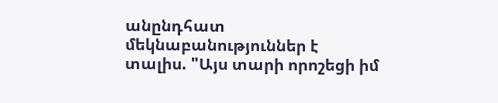անընդհատ մեկնաբանություններ է տալիս. "Այս տարի որոշեցի իմ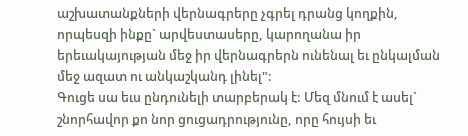աշխատանքների վերնագրերը չգրել դրանց կողքին, որպեսզի ինքը` արվեստասերը, կարողանա իր երեւակայության մեջ իր վերնագրերն ունենալ եւ ընկալման մեջ ազատ ու անկաշկանդ լինել":
Գուցե սա եւս ընդունելի տարբերակ է: Մեզ մնում է ասել` շնորհավոր քո նոր ցուցադրությունը, որը հույսի եւ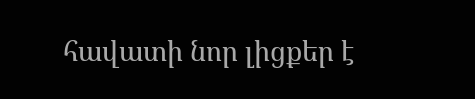հավատի նոր լիցքեր է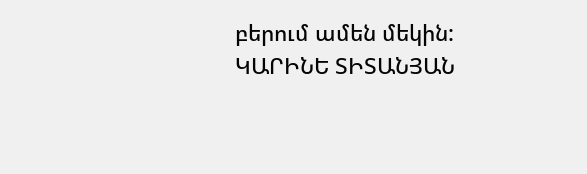բերում ամեն մեկին:
ԿԱՐԻՆԵ ՏԻՏԱՆՅԱՆ